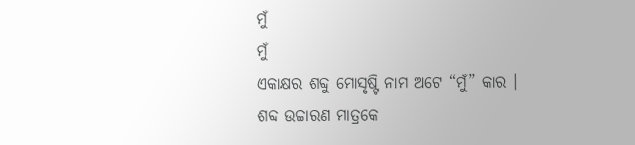ମୁଁ
ମୁଁ
ଏକାକ୍ଷର ଶବ୍ଦୁ ମୋସୃଷ୍ଟି ନାମ ଅଟେ “ମୁଁ” କାର ।
ଶବ୍ଦ ଉଚ୍ଚାରଣ ମାତ୍ରକେ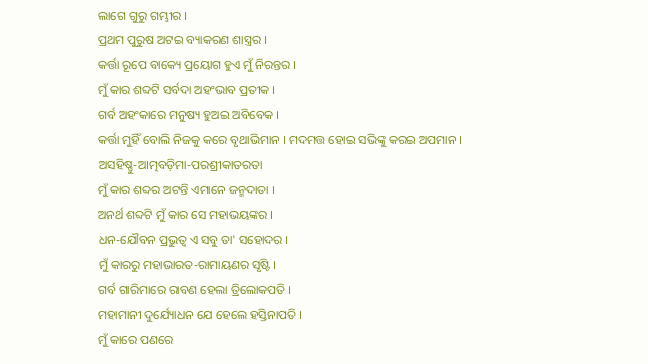ଲାଗେ ଗୁରୁ ଗମ୍ଭୀର ।
ପ୍ରଥମ ପୁରୁଷ ଅଟଇ ବ୍ୟାକରଣ ଶାସ୍ତ୍ରର ।
କର୍ତ୍ତା ରୂପେ ବାକ୍ୟେ ପ୍ରୟୋଗ ହୁଏ ମୁଁ ନିରନ୍ତର ।
ମୁଁ କାର ଶବ୍ଦଟି ସର୍ବଦା ଅହଂଭାବ ପ୍ରତୀକ ।
ଗର୍ବ ଅହଂକାରେ ମନୁଷ୍ୟ ହୁଅଇ ଅବିବେକ ।
କର୍ତ୍ତା ମୁହିଁ ବୋଲି ନିଜକୁ କରେ ବୃଥାଭିମାନ । ମଦମତ୍ତ ହୋଇ ସଭିଙ୍କୁ କରଇ ଅପମାନ ।
ଅସହିଷ୍ଣୁ-ଆତ୍ମବଡ଼ିମା-ପରଶ୍ରୀକାତରତା
ମୁଁ କାର ଶବ୍ଦର ଅଟନ୍ତି ଏମାନେ ଜନ୍ମଦାତା ।
ଅନର୍ଥ ଶବ୍ଦଟି ମୁଁ କାର ସେ ମହାଭୟଙ୍କର ।
ଧନ-ଯୌବନ ପ୍ରଭୁତ୍ବ ଏ ସବୁ ତା' ସହୋଦର ।
ମୁଁ କାରରୁ ମହାଭାରତ-ରାମାୟଣର ସୃଷ୍ଟି ।
ଗର୍ବ ଗାରିମାରେ ରାବଣ ହେଲା ତ୍ରିଲୋକପତି ।
ମହାମାନୀ ଦୁର୍ଯ୍ୟୋଧନ ଯେ ହେଲେ ହସ୍ତିନାପତି ।
ମୁଁ କାରେ ପଣରେ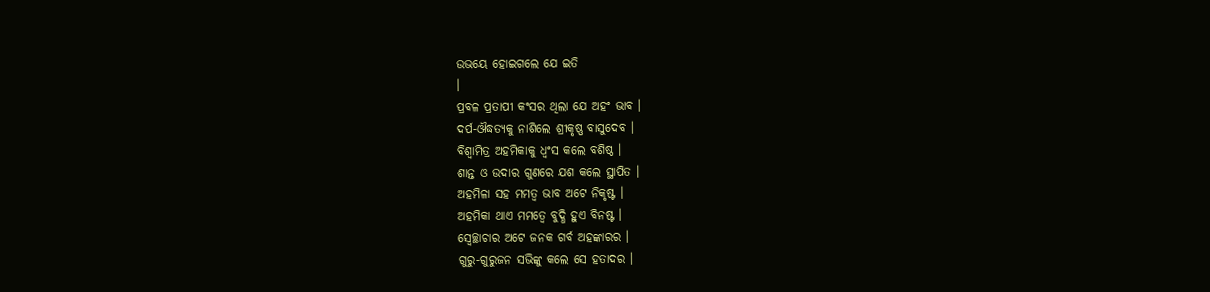ଉଭୟେ ହୋଇଗଲେ ଯେ ଇତି
।
ପ୍ରବଳ ପ୍ରତାପୀ କଂସର ଥିଲା ଯେ ଅହଂ ଭାବ ।
ଦର୍ପ-ଔଦ୍ଧତ୍ଯକୁ ନାଶିଲେ ଶ୍ରୀକୃଷ୍ଣ ବାସୁଦେବ ।
ବିଶ୍ବାମିତ୍ର ଅହମିକାକୁ ଧ୍ୱଂସ କଲେ ବଶିଷ୍ଠ ।
ଶାନ୍ତ ଓ ଉଦାର ଗୁଣରେ ଯଶ କଲେ ସ୍ଥାପିତ ।
ଅହମିଳା ସହ ମମତ୍ବ ଭାବ ଅଟେ ନିକୃଷ୍ଟ ।
ଅହମିକା ଥାଏ ମମତ୍ବେ ବୁଦ୍ଧି ହୁଏ ବିନଷ୍ଟ ।
ସ୍ବେଚ୍ଛାଚାର ଅଟେ ଜନକ ଗର୍ବ ଅହଙ୍କାରର ।
ଗୁରୁ-ଗୁରୁଜନ ସଭିଙ୍କୁ କଲେ ସେ ହତାଦର ।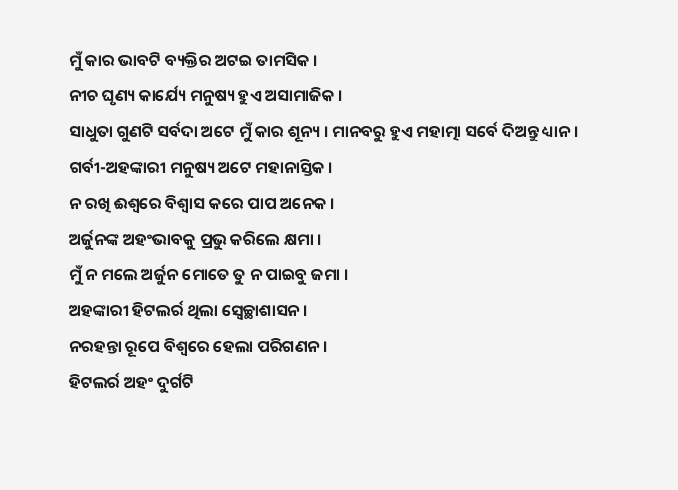ମୁଁ କାର ଭାବଟି ବ୍ୟକ୍ତିର ଅଟଇ ତାମସିକ ।
ନୀଚ ଘୃଣ୍ୟ କାର୍ଯ୍ୟେ ମନୁଷ୍ୟ ହୁଏ ଅସାମାଜିକ ।
ସାଧୁତା ଗୁଣଟି ସର୍ବଦା ଅଟେ ମୁଁ କାର ଶୂନ୍ୟ । ମାନବରୁ ହୁଏ ମହାତ୍ମା ସର୍ବେ ଦିଅନ୍ତୁ ଧ୍ୟାନ ।
ଗର୍ବୀ-ଅହଙ୍କାରୀ ମନୁଷ୍ୟ ଅଟେ ମହାନାସ୍ତିକ ।
ନ ରଖି ଈଶ୍ବରେ ବିଶ୍ବାସ କରେ ପାପ ଅନେକ ।
ଅର୍ଜୁନଙ୍କ ଅହଂଭାବକୁ ପ୍ରଭୁ କରିଲେ କ୍ଷମା ।
ମୁଁ ନ ମଲେ ଅର୍ଜୁନ ମୋତେ ତୁ ନ ପାଇବୁ ଜମା ।
ଅହଙ୍କାରୀ ହିଟଲର୍ର ଥିଲା ସ୍ୱେଚ୍ଛାଶାସନ ।
ନରହନ୍ତା ରୂପେ ବିଶ୍ବରେ ହେଲା ପରିଗଣନ ।
ହିଟଲର୍ର ଅହଂ ଦୁର୍ଗଟି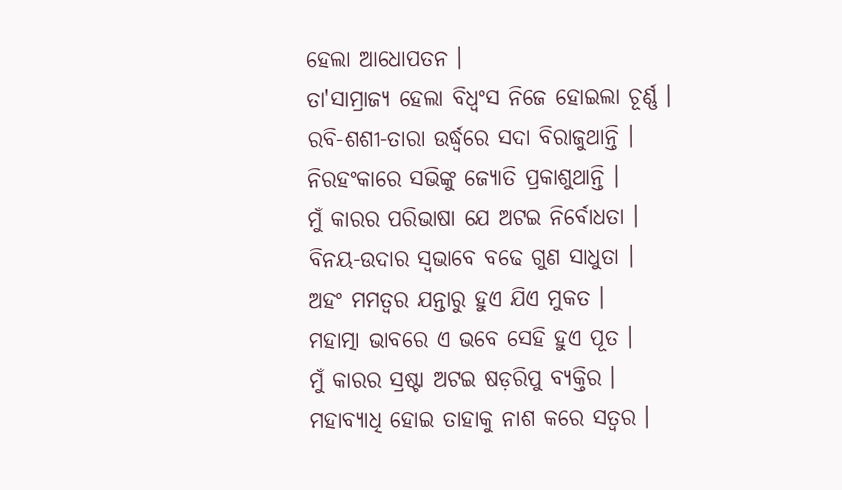ହେଲା ଆଧୋପତନ ।
ତା'ସାମ୍ରାଜ୍ୟ ହେଲା ବିଧ୍ବଂସ ନିଜେ ହୋଇଲା ଚୂର୍ଣ୍ଣ ।
ରବି-ଶଶୀ-ତାରା ଉର୍ଦ୍ଧ୍ବରେ ସଦା ବିରାଜୁଥାନ୍ତି ।
ନିରହଂକାରେ ସଭିଙ୍କୁ ଜ୍ୟୋତି ପ୍ରକାଶୁଥାନ୍ତି ।
ମୁଁ କାରର ପରିଭାଷା ଯେ ଅଟଇ ନିର୍ବୋଧତା ।
ବିନୟ-ଉଦାର ସ୍ବଭାବେ ବଢେ ଗୁଣ ସାଧୁତା ।
ଅହଂ ମମତ୍ବର ଯନ୍ତାରୁ ହୁଏ ଯିଏ ମୁକତ ।
ମହାତ୍ମା ଭାବରେ ଏ ଭବେ ସେହି ହୁଏ ପୂତ ।
ମୁଁ କାରର ସ୍ରଷ୍ଟା ଅଟଇ ଷଡ଼ରିପୁ ବ୍ଯକ୍ତିର ।
ମହାବ୍ୟାଧି ହୋଇ ତାହାକୁ ନାଶ କରେ ସତ୍ବର ।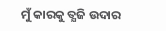ମୁଁ କାରକୁ ତ୍ଯଜି ଉଦାର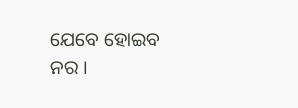ଯେବେ ହୋଇବ ନର ।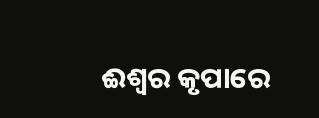ଈଶ୍ବର କୃପାରେ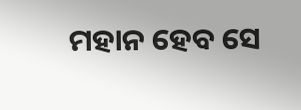ମହାନ ହେବ ସେ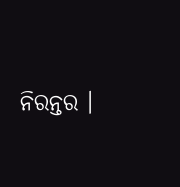ନିରନ୍ତର ।